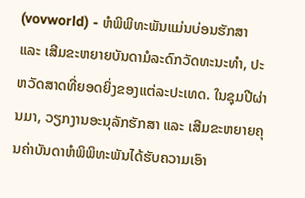(vovworld) - ຫໍພິພິທະພັນແມ່ນບ່ອນຮັກສາ ແລະ ເສີມຂະຫຍາຍບັນດາມໍລະດົກວັດທະນະທຳ, ປະຫວັດສາດທີ່ຍອດຍິ່ງຂອງແຕ່ລະປະເທດ. ໃນຊຸມປີຜ່ານມາ, ວຽກງານອະນຸລັກຮັກສາ ແລະ ເສີມຂະຫຍາຍຄຸນຄ່າບັນດາຫໍພິພິທະພັນໄດ້ຮັບຄວາມເອົາ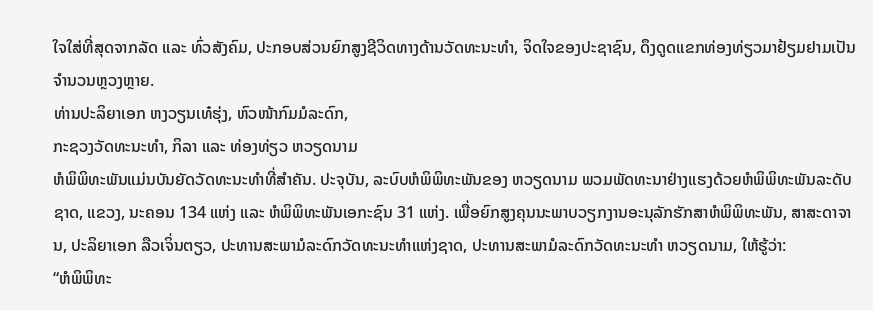ໃຈໃສ່ທີ່ສຸດຈາກລັດ ແລະ ທົ່ວສັງຄົມ, ປະກອບສ່ວນຍົກສູງຊີວິດທາງດ້ານວັດທະນະທຳ, ຈິດໃຈຂອງປະຊາຊົນ, ດຶງດູດແຂກທ່ອງທ່ຽວມາຢ້ຽມຢາມເປັນຈຳນວນຫຼວງຫຼາຍ.
ທ່ານປະລິຍາເອກ ຫງວຽນເທ໋ຮຸ່ງ, ຫົວໜ້າກົມມໍລະດົກ,
ກະຊວງວັດທະນະທຳ, ກິລາ ແລະ ທ່ອງທ່ຽວ ຫວຽດນາມ
ຫໍພິພິທະພັນແມ່ນບັນຍັດວັດທະນະທຳທີ່ສຳຄັນ. ປະຈຸບັນ, ລະບົບຫໍພິພິທະພັນຂອງ ຫວຽດນາມ ພວມພັດທະນາຢ່າງແຮງດ້ວຍຫໍພິພິທະພັນລະດັບຊາດ, ແຂວງ, ນະຄອນ 134 ແຫ່ງ ແລະ ຫໍພິພິທະພັນເອກະຊົນ 31 ແຫ່ງ. ເພື່ອຍົກສູງຄຸນນະພາບວຽກງານອະນຸລັກຮັກສາຫໍພິພິທະພັນ, ສາສະດາຈານ, ປະລິຍາເອກ ລືວເຈິ່ນຕຽວ, ປະທານສະພາມໍລະດົກວັດທະນະທຳແຫ່ງຊາດ, ປະທານສະພາມໍລະດົກວັດທະນະທຳ ຫວຽດນາມ, ໃຫ້ຮູ້ວ່າ:
“ຫໍພິພິທະ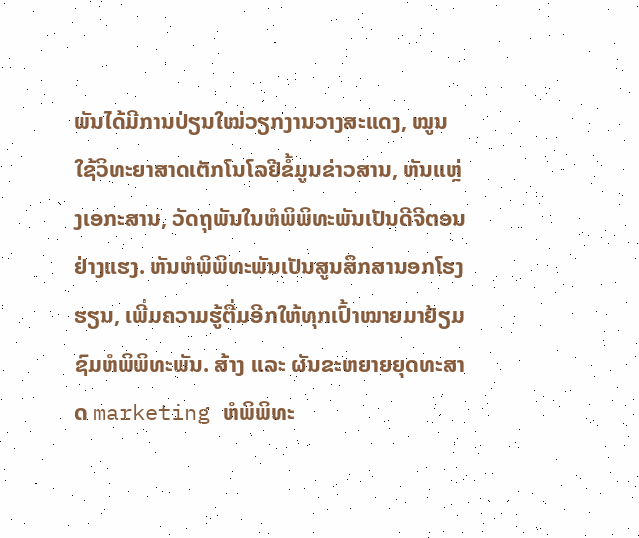ພັນໄດ້ມີການປ່ຽນໃໝ່ວຽກງານວາງສະແດງ, ໝູນໃຊ້ວິທະຍາສາດເຕັກໂນໂລຢີຂໍ້ມູນຂ່າວສານ, ຫັນແຫຼ່ງເອກະສານ, ວັດຖຸພັນໃນຫໍພິພິທະພັນເປັນດີຈີຕອນ ຢ່າງແຮງ. ຫັນຫໍພິພິທະພັນເປັນສູນສຶກສານອກໂຮງຮຽນ, ເພີ່ມຄວາມຮູ້ຕື່ມອີກໃຫ້ທຸກເປົ້າໝາຍມາຢ້ຽມຊົມຫໍພິພິທະພັນ. ສ້າງ ແລະ ຜັນຂະຫຍາຍຍຸດທະສາດ marketing ຫໍພິພິທະ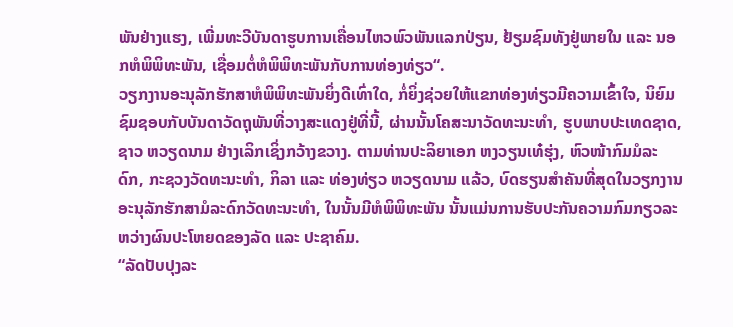ພັນຢ່າງແຮງ, ເພີ່ມທະວີບັນດາຮູບການເຄື່ອນໄຫວພົວພັນແລກປ່ຽນ, ຢ້ຽມຊົມທັງຢູ່ພາຍໃນ ແລະ ນອກຫໍພິພິທະພັນ, ເຊື່ອມຕໍ່ຫໍພິພິທະພັນກັບການທ່ອງທ່ຽວ“.
ວຽກງານອະນຸລັກຮັກສາຫໍພິພິທະພັນຍິ່ງດີເທົ່າໃດ, ກໍ່ຍິ່ງຊ່ວຍໃຫ້ແຂກທ່ອງທ່ຽວມີຄວາມເຂົ້າໃຈ, ນິຍົມຊົມຊອບກັບບັນດາວັດຖຸພັນທີ່ວາງສະແດງຢູ່ທີ່ນີ້, ຜ່ານນັ້ນໂຄສະນາວັດທະນະທຳ, ຮູບພາບປະເທດຊາດ, ຊາວ ຫວຽດນາມ ຢ່າງເລິກເຊິ່ງກວ້າງຂວາງ. ຕາມທ່ານປະລິຍາເອກ ຫງວຽນເທ໋ຮຸ່ງ, ຫົວໜ້າກົມມໍລະດົກ, ກະຊວງວັດທະນະທຳ, ກິລາ ແລະ ທ່ອງທ່ຽວ ຫວຽດນາມ ແລ້ວ, ບົດຮຽນສຳຄັນທີ່ສຸດໃນວຽກງານ ອະນຸລັກຮັກສາມໍລະດົກວັດທະນະທຳ, ໃນນັ້ນມີຫໍພິພິທະພັນ ນັ້ນແມ່ນການຮັບປະກັນຄວາມກົມກຽວລະຫວ່າງຜົນປະໂຫຍດຂອງລັດ ແລະ ປະຊາຄົມ.
“ລັດປັບປຸງລະ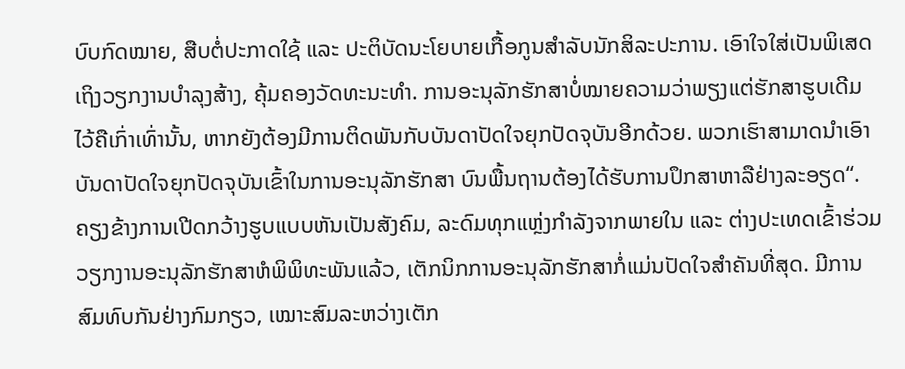ບົບກົດໝາຍ, ສືບຕໍ່ປະກາດໃຊ້ ແລະ ປະຕິບັດນະໂຍບາຍເກື້ອກູນສຳລັບນັກສິລະປະການ. ເອົາໃຈໃສ່ເປັນພິເສດເຖິງວຽກງານບຳລຸງສ້າງ, ຄຸ້ມຄອງວັດທະນະທຳ. ການອະນຸລັກຮັກສາບໍ່ໝາຍຄວາມວ່າພຽງແຕ່ຮັກສາຮູບເດີມໄວ້ຄືເກົ່າເທົ່ານັ້ນ, ຫາກຍັງຕ້ອງມີການຕິດພັນກັບບັນດາປັດໃຈຍຸກປັດຈຸບັນອີກດ້ວຍ. ພວກເຮົາສາມາດນຳເອົາບັນດາປັດໃຈຍຸກປັດຈຸບັນເຂົ້າໃນການອະນຸລັກຮັກສາ ບົນພື້ນຖານຕ້ອງໄດ້ຮັບການປຶກສາຫາລືຢ່າງລະອຽດ“.
ຄຽງຂ້າງການເປີດກວ້າງຮູບແບບຫັນເປັນສັງຄົມ, ລະດົມທຸກແຫຼ່ງກຳລັງຈາກພາຍໃນ ແລະ ຕ່າງປະເທດເຂົ້າຮ່ວມວຽກງານອະນຸລັກຮັກສາຫໍພິພິທະພັນແລ້ວ, ເຕັກນິກການອະນຸລັກຮັກສາກໍ່ແມ່ນປັດໃຈສຳຄັນທີ່ສຸດ. ມີການສົມທົບກັນຢ່າງກົມກຽວ, ເໝາະສົມລະຫວ່າງເຕັກ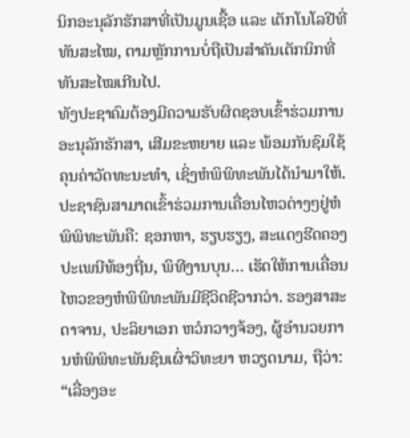ນິກອະນຸລັກຮັກສາທີ່ເປັນມູນເຊື້ອ ແລະ ເຕັກໂນໂລຢີທີ່ທັນສະໄໝ, ຕາມຫຼັກການບໍ່ຖືເປັນສຳຄັນເຕັກນິກທີ່ທັນສະໄໝເກີນໄປ.
ທັງປະຊາຄົມຕ້ອງມີຄວາມຮັບຜິດຊອບເຂົ້າຮ່ວມການອະນຸລັກຮັກສາ, ເສີມຂະຫຍາຍ ແລະ ພ້ອມກັນຊົມໃຊ້ຄຸນຄ່າວັດທະນະທຳ, ເຊິ່ງຫໍພິພິທະພັນໄດ້ນຳມາໃຫ້. ປະຊາຊົນສາມາດເຂົ້າຮ່ວມການເຄື່ອນໄຫວຕ່າງໆຢູ່ຫໍພິພິທະພັນຄື: ຊອກຫາ, ຮຽບຮຽງ, ສະແດງຮີດຄອງປະເພນີທ້ອງຖີ່ນ, ພິທີງານບຸນ… ເຮັດໃຫ້ການເຄື່ອນໄຫວຂອງຫໍພິພິທະພັນມີຊີວິດຊີວາກວ່າ. ຮອງສາສະດາຈານ, ປະລິຍາເອກ ຫວໍກວາງຈ້ອງ, ຜູ້ອຳນວຍການຫໍພິພິທະພັນຊົນເຜົ່າວິທະຍາ ຫວຽດນາມ, ຖືວ່າ:
“ເລື່ອງອະ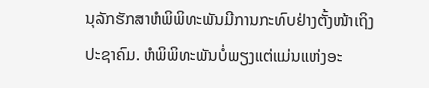ນຸລັກຮັກສາຫໍພິພິທະພັນມີການກະທົບຢ່າງຕັ້ງໜ້າເຖິງປະຊາຄົມ. ຫໍພິພິທະພັນບໍ່ພຽງແຕ່ແມ່ນແຫ່ງອະ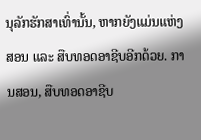ນຸລັກຮັກສາເທົ່ານັ້ນ, ຫາກຍັງແມ່ນແຫ່ງສອນ ແລະ ສືບທອດອາຊີບອີກດ້ວຍ. ການສອນ, ສືບທອດອາຊີບ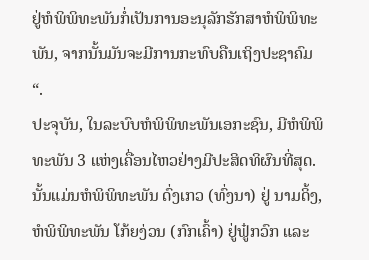ຢູ່ຫໍພິພິທະພັນກໍ່ເປັນການອະນຸລັກຮັກສາຫໍພິພິທະພັນ, ຈາກນັ້ນມັນຈະມີການກະທົບຄືນເຖິງປະຊາຄົມ“.
ປະຈຸບັນ, ໃນລະບົບຫໍພິພິທະພັນເອກະຊົນ, ມີຫໍພິພິທະພັນ 3 ແຫ່ງເຄື່ອນໄຫວຢ່າງມີປະສິດທິຜົນທີ່ສຸດ. ນັ້ນແມ່ນຫໍພິພິທະພັນ ດົ່ງເກວ (ທົ່ງນາ) ຢູ່ ນາມດິ້ງ, ຫໍພິພິທະພັນ ໂກ້ຍງ່ວນ (ກົກເຄົ້າ) ຢູ່ຟູ໋ກວົກ ແລະ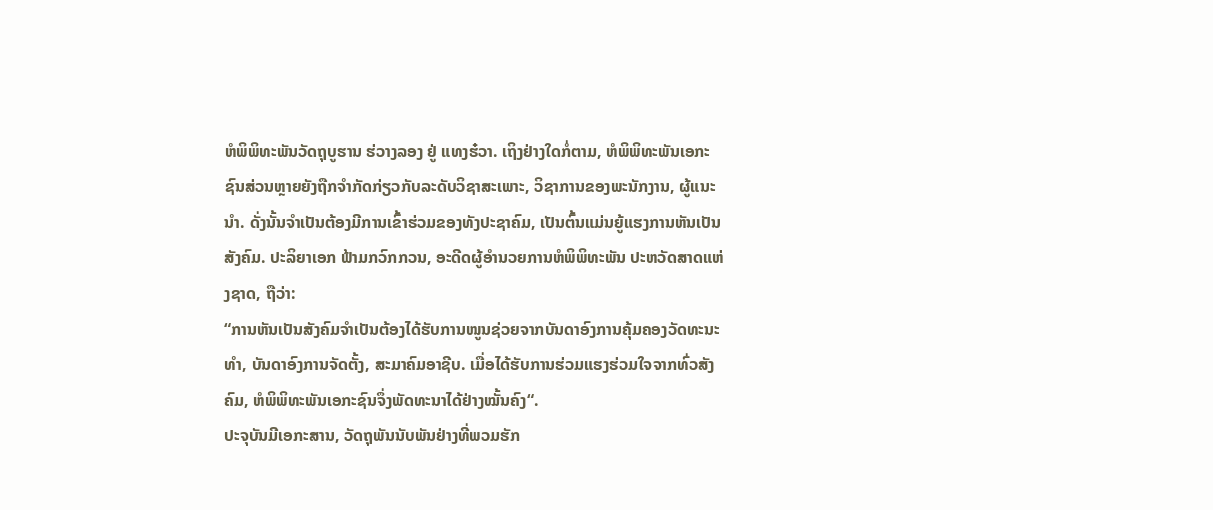ຫໍພິພິທະພັນວັດຖຸບູຮານ ຮ່ວາງລອງ ຢູ່ ແທງຮ໋ວາ. ເຖິງຢ່າງໃດກໍ່ຕາມ, ຫໍພິພິທະພັນເອກະຊົນສ່ວນຫຼາຍຍັງຖືກຈຳກັດກ່ຽວກັບລະດັບວິຊາສະເພາະ, ວິຊາການຂອງພະນັກງານ, ຜູ້ແນະນຳ. ດັ່ງນັ້ນຈຳເປັນຕ້ອງມີການເຂົ້າຮ່ວມຂອງທັງປະຊາຄົມ, ເປັນຕົ້ນແມ່ນຍູ້ແຮງການຫັນເປັນສັງຄົມ. ປະລິຍາເອກ ຟ້າມກວົກກວນ, ອະດີດຜູ້ອຳນວຍການຫໍພິພິທະພັນ ປະຫວັດສາດແຫ່ງຊາດ, ຖືວ່າ:
“ການຫັນເປັນສັງຄົມຈຳເປັນຕ້ອງໄດ້ຮັບການໜູນຊ່ວຍຈາກບັນດາອົງການຄຸ້ມຄອງວັດທະນະທຳ, ບັນດາອົງການຈັດຕັ້ງ, ສະມາຄົມອາຊີບ. ເມື່ອໄດ້ຮັບການຮ່ວມແຮງຮ່ວມໃຈຈາກທົ່ວສັງຄົມ, ຫໍພິພິທະພັນເອກະຊົນຈຶ່ງພັດທະນາໄດ້ຢ່າງໝັ້ນຄົງ“.
ປະຈຸບັນມີເອກະສານ, ວັດຖຸພັນນັບພັນຢ່າງທີ່ພວມຮັກ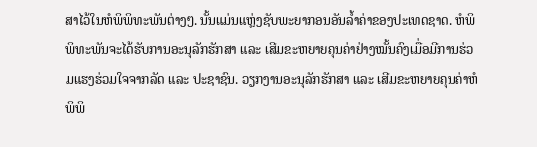ສາໄວ້ໃນຫໍພິພິທະພັນຕ່າງໆ. ນັ້ນແມ່ນແຫຼ່ງຊັບພະຍາກອນອັນລ້ຳຄ່າຂອງປະເທດຊາດ. ຫໍພິພິທະພັນຈະໄດ້ຮັບການອະນຸລັກຮັກສາ ແລະ ເສີມຂະຫຍາຍຄຸນຄ່າຢ່າງໝັ້ນຄົງເມື່ອມີການຮ່ວມແຮງຮ່ວມໃຈຈາກລັດ ແລະ ປະຊາຊົນ. ວຽກງານອະນຸລັກຮັກສາ ແລະ ເສີມຂະຫຍາຍຄຸນຄ່າຫໍພິພິ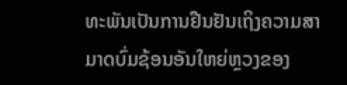ທະພັນເປັນການຢືນຢັນເຖິງຄວາມສາມາດບົ່ມຊ້ອນອັນໃຫຍ່ຫຼວງຂອງ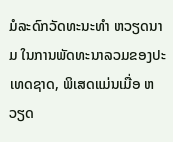ມໍລະດົກວັດທະນະທຳ ຫວຽດນາມ ໃນການພັດທະນາລວມຂອງປະເທດຊາດ, ພິເສດແມ່ນເມື່ອ ຫວຽດ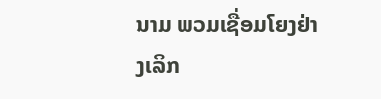ນາມ ພວມເຊື່ອມໂຍງຢ່າງເລິກ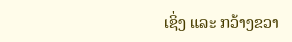ເຊິ່ງ ແລະ ກວ້າງຂວາ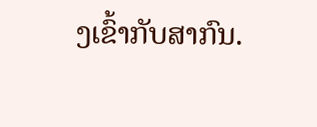ງເຂົ້າກັບສາກົນ.